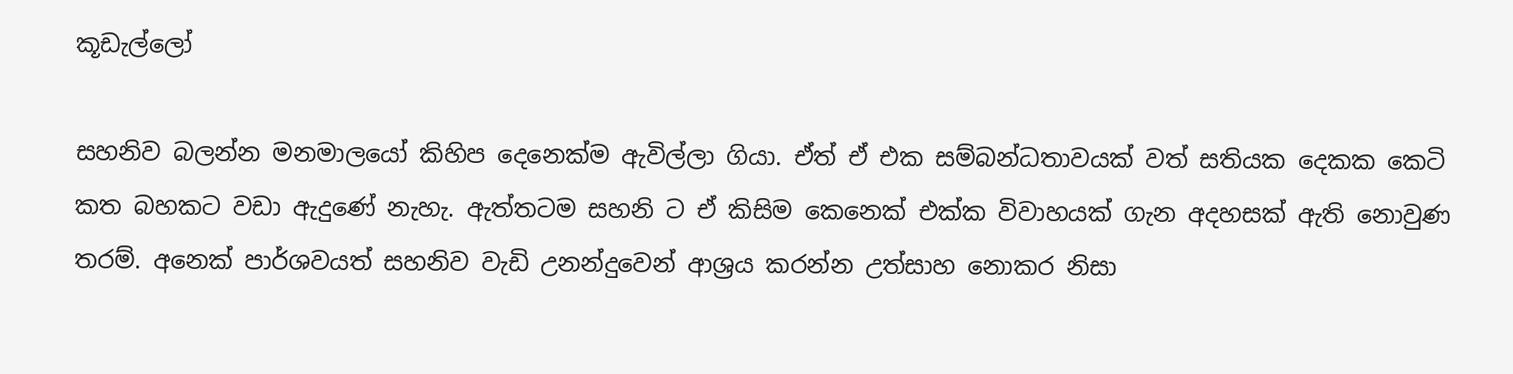කූඩැල්ලෝ

සහනිව බලන්න මනමාලයෝ කිහිප දෙනෙක්ම ඇවිල්ලා ගියා. ඒත් ඒ එක සම්බන්ධතාවයක් වත් සතියක දෙකක කෙටි කත බහකට වඩා ඇදුණේ නැහැ. ඇත්තටම සහනි ට ඒ කිසිම කෙනෙක් එක්ක විවාහයක් ගැන අදහසක් ඇති නොවුණ තරම්. අනෙක් පාර්ශවයත් සහනිව වැඩි උනන්දුවෙන් ආශ්‍රය කරන්න උත්සාහ නොකර නිසා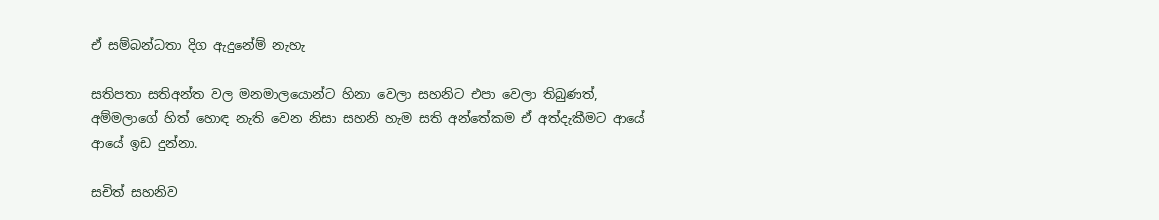ඒ සම්බන්ධතා දිග ඇදුනේම් නැහැ

සතිපතා සතිඅන්ත වල මනමාලයොන්ට හිනා වෙලා සහනිට එපා වෙලා තිබුණත්, අම්මලාගේ හිත් හොඳ නැති වෙන නිසා සහනි හැම සති අන්තේකම ඒ අත්දැකීමට ආයේ ආයේ ඉඩ දුන්නා.

සචිත් සහනිව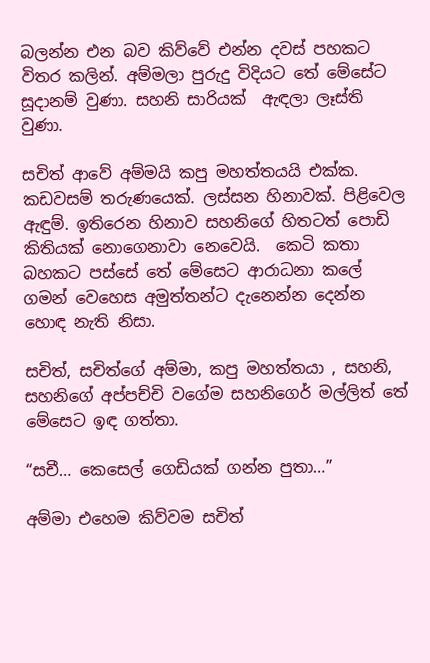බලන්න එන බව කිව්වේ එන්න දවස් පහකට විතර කලින්. අම්මලා පුරුදු විදියට තේ මේසේට සූදානම් වුණා. සහනි සාරියක්  ඇඳලා ලෑස්ති වුණා.

සචිත් ආවේ අම්මයි කපු මහත්තයයි එක්ක. කඩවසම් තරුණයෙක්. ලස්සන හිනාවක්. පිළිවෙල ඇඳුම්. ඉතිරෙන හිනාව සහනිගේ හිතටත් පොඩි කිතියක් නොගෙනාවා නෙවෙයි.  කෙටි කතා බහකට පස්සේ තේ මේසෙට ආරාධනා කලේ ගමන් වෙහෙස අමුත්තන්ට දැනෙන්න දෙන්න හොඳ නැති නිසා.

සචිත්, සචිත්ගේ අම්මා, කපු මහත්තයා , සහනි, සහනිගේ අප්පච්චි වගේම සහනිගෙර් මල්ලිත් තේ මේසෙට ඉඳ ගත්තා.

“සචී… කෙසෙල් ගෙඩියක් ගන්න පුතා…”

අම්මා එහෙම කිව්වම සචිත්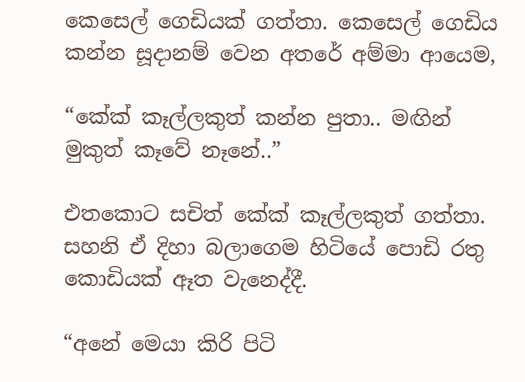කෙසෙල් ගෙඩියක් ගත්තා. කෙසෙල් ගෙඩිය කන්න සූදානම් වෙන අතරේ අම්මා ආයෙම,

“කේක් කෑල්ලකුත් කන්න පුතා.. මඟින් මුකුත් කෑවේ නෑනේ..”

එතකොට සචිත් කේක් කෑල්ලකුත් ගත්තා. සහනි ඒ දිහා බලාගෙම හිටියේ පොඩි රතු කොඩියක් ඈත වැනෙද්දී.

“අනේ මෙයා කිරි පිටි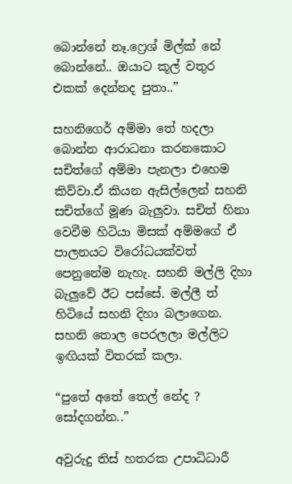බොන්නේ නෑ.ෆ්‍රෙශ් මිල්ක් නේ බොන්නේ.. ඔයාට කූල් වතුර එකක් දෙන්නද පුතා..”

සහනිගෙර් අම්මා තේ හදලා බොන්න ආරාධනා කරනකොට සචිත්ගේ අම්මා පැනලා එහෙම කිව්වා.ඒ කියන ඇසිල්ලෙන් සහනි සචිත්ගේ මූණ බැලුවා. සචිත් හිනා වෙවීම හිටියා මිසක් අම්මගේ ඒ පාලනයට විරෝධයක්වත් පෙනුනේම නැහැ. සහනි මල්ලි දිහා බැලුවේ ඊට පස්සේ. මල්ලී ත් හිටියේ සහනි දිහා බලාගෙන. සහනි තොල පෙරලලා මල්ලිට ඉඟියක් විතරක් කලා.

“පුතේ අතේ තෙල් නේද ? සෝදගන්න..”

අවුරුදු තිස් හතරක උපාධිධාරී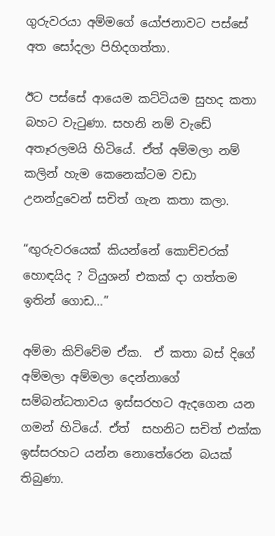ගුරුවරයා අම්මගේ යෝජනාවට පස්සේ අත සෝදලා පිහිදගත්තා.

ඊට පස්සේ ආයෙම කට්ටියම සුහද කතා බහට වැටුණා. සහනි නම් වැඩේ අතෑරලමයි හිටියේ. ඒත් අම්මලා නම් කලින් හැම කෙනෙක්ටම වඩා උනන්දුවෙන් සචිත් ගැන කතා කලා.

“ඟුරුවරයෙක් කියන්නේ කොච්චරක් හොඳයිද ? ටියුශන් එකක් දා ගත්තම ඉතින් ගොඩ…”

අම්මා කිව්වේම ඒක.  ඒ කතා බස් දිගේ අම්මලා අම්මලා දෙන්නාගේ සම්බන්ධතාවය ඉස්සරහට ඇදගෙන යන ගමන් හිටියේ. ඒත්  සහනිට සචිත් එක්ක ඉස්සරහට යන්න නොතේරෙන බයක් තිබුණා.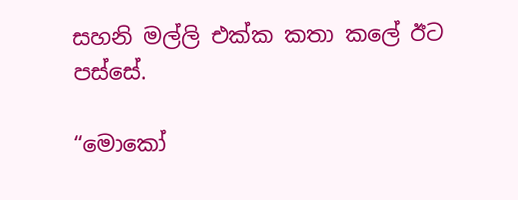සහනි මල්ලි එක්ක කතා කලේ ඊට පස්සේ.

“මොකෝ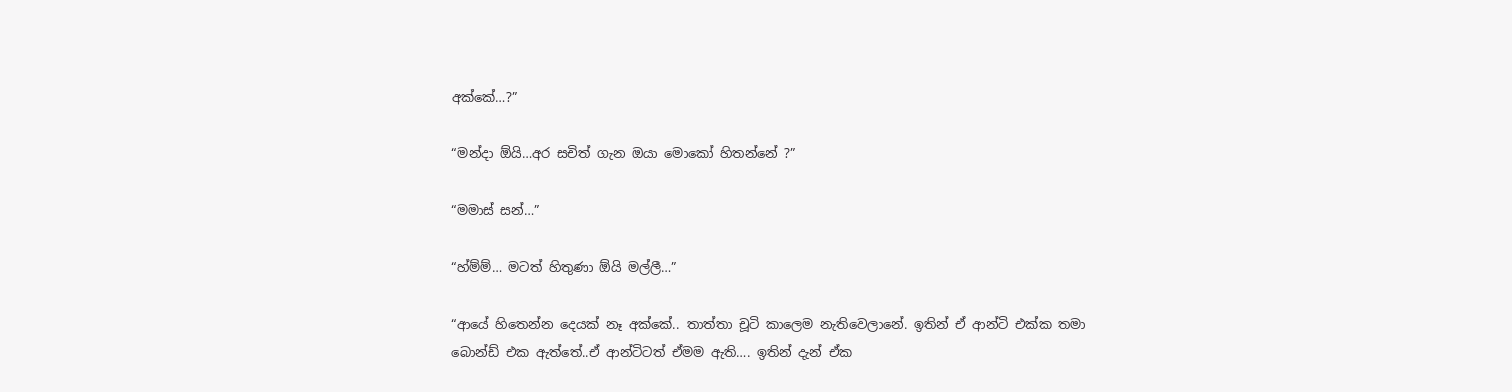අක්කේ…?”

“මන්දා ඕයි…අර සචිත් ගැන ඔයා මොකෝ හිතන්නේ ?”

“මමාස් සන්…”

“හ්ම්ම්… මටත් හිතුණා ඕයි මල්ලී…”

“ආයේ හිතෙන්න දෙයක් නෑ අක්කේ.. තාත්තා චූටි කාලෙම නැතිවෙලානේ. ඉතින් ඒ ආන්ටි එක්ක තමා බොන්ඩ් එක ඇත්තේ..ඒ ආන්ටිටත් ඒමම ඇති…. ඉතින් දැන් ඒක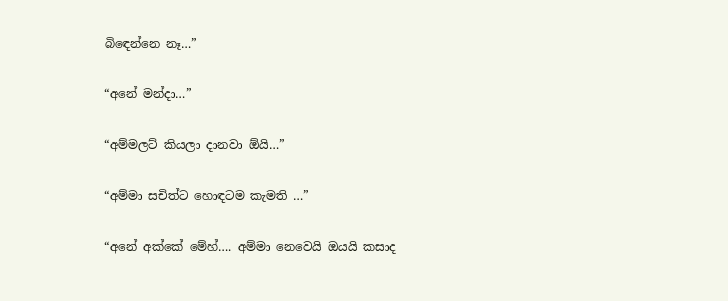බිඳෙන්නෙ නෑ…”

“අනේ මන්දා…”

“අම්මලට් කියලා දානවා ඕයි…”

“අම්මා සචිත්ට හොඳටම කැමති …”

“අනේ අක්කේ මේහ්…. අම්මා නෙවෙයි ඔයයි කසාද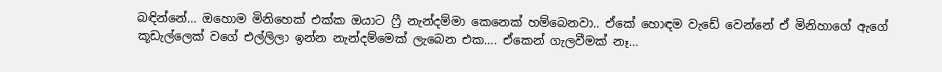බඳින්නේ… ඔහොම මිනිහෙක් එක්ක ඔයාට ෆ්‍රී නැන්දම්මා කෙනෙක් හම්බෙනවා.. ඒකේ හොඳම වැඩේ වෙන්නේ ඒ මිනිහාගේ ඇගේ කූඩැල්ලෙක් වගේ එල්ලිලා ඉන්න නැන්දම්මෙක් ලැබෙන එක…. ඒකෙන් ගැලවීමක් නෑ…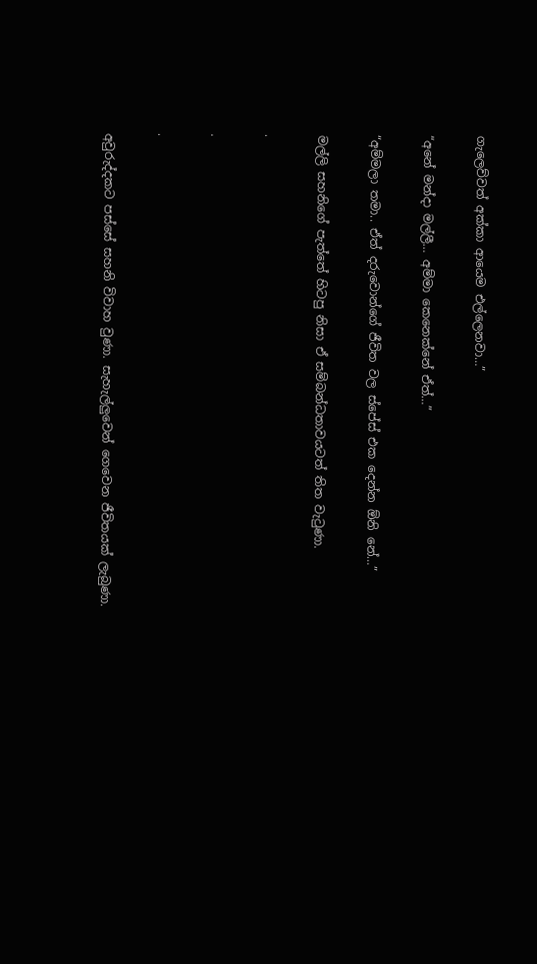ගැලෙව්වත් අක්කා ආයෙම එල්ලෙනවා…”

“අනේ මන්දා මල්ලී… අම්මා කෙනෙක්නේ ඒත්…”

“අම්මලා තමා.. ඒත් දරුවොන්ගේ ජීවිත වල ස්පේස් එක දෙන්න ඕනි නේ…”

මල්ලි සහනිගේ පැත්තේ හිටපු නිසා ඒ සම්බන්ධතාවයටත් තිත වැටුණා.

.

.

.

අවුරුද්දකට පස්සේ සහනි විවාහ වුණා. සැහැල්ලුවෙන් ගෙවෙන ජීවිතයක් ලැබුණා.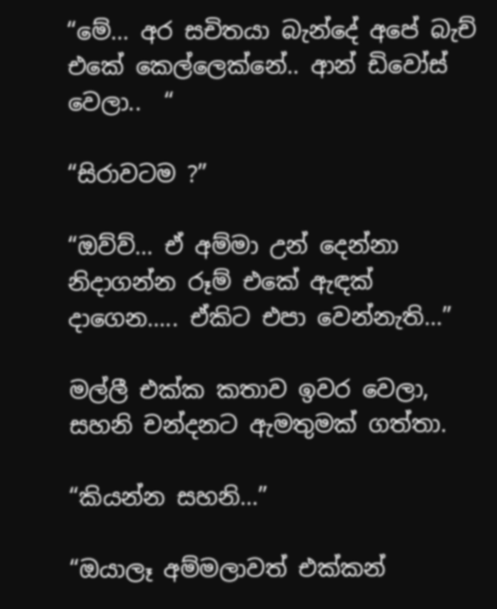“මේ… අර සචිතයා බැන්දේ අපේ බැච් එකේ කෙල්ලෙක්නේ.. ආන් ඩිවෝස් වෙලා..  “

“සිරාවටම ?”

“ඔව්ව්… ඒ අම්මා උන් දෙන්නා නිදාගන්න රූම් එකේ ඇඳක් දාගෙන….. ඒකිට එපා වෙන්නැති…”

මල්ලී එක්ක කතාව ඉවර වෙලා, සහනි චන්දනට ඇමතුමක් ගත්තා.

“කියන්න සහනි…”

“ඔයාලෑ අම්මලාවත් එක්කන්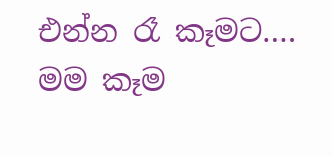එන්න රෑ කෑමට…. මම කෑම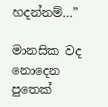හදන්නම්…”

මානසික වද නොදෙන පුතෙක්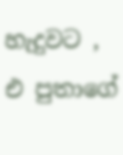හැදුවට , එ පුතාගේ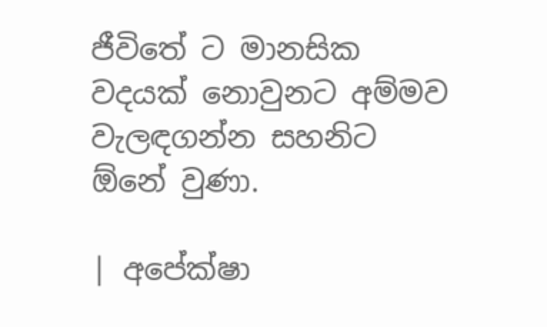ජීවිතේ ට මානසික වදයක් නොවුනට අම්මව වැලඳගන්න සහනිට ඕනේ වුණා.

| අපේක්ෂා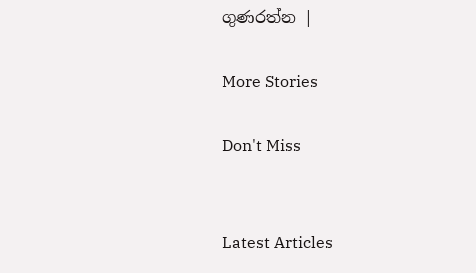ගුණරත්න |

More Stories

Don't Miss


Latest Articles